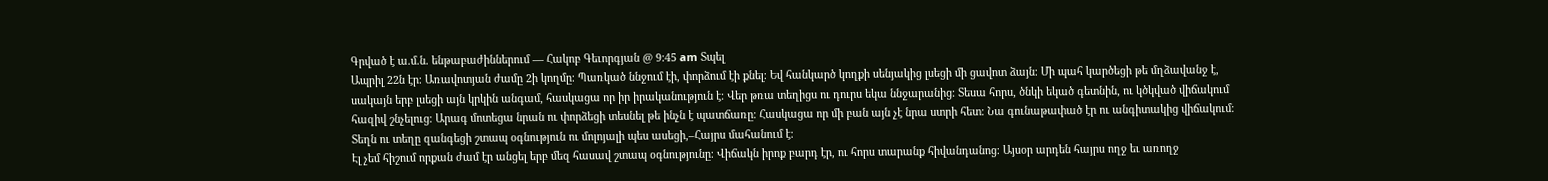Գրված է ա.մ.ն. ենթաբաժիններում — Հակոբ Գեւորգյան @ 9:45 am Տպել
Ապրիլ 22ն էր։ Առավոտյան ժամը 2ի կողմը։ Պառկած ննջում էի, փորձում էի քնել։ Եվ հանկարծ կողքի սենյակից լսեցի մի ցավոտ ձայն։ Մի պահ կարծեցի թե մղձավանջ է, սակայն երբ լսեցի այն կրկին անգամ, հասկացա որ իր իրականություն է։ Վեր թռա տեղիցս ու դուրս եկա ննջարանից։ Տեսա հորս, ծնկի եկած գետնին, ու կծկված վիճակում հազիվ շնչելուց։ Արագ մոտեցա նրան ու փորձեցի տեսնել թե ինչն է պատճառը։ Հասկացա որ մի բան այն չէ նրա ստրի հետ։ Նա գունաթափած էր ու անգիտակից վիճակում։ Տեղն ու տեղը զանգեցի շտապ օգնություն ու մոլոյալի պես ասեցի,–Հայրս մահանում է։
Էլ չեմ հիշում որքան ժամ էր անցել երբ մեզ հասավ շտապ օգնությունը։ Վիճակն իրոք բարդ էր, ու հորս տարանք հիվանդանոց։ Այսօր արդեն հայրս ողջ եւ առողջ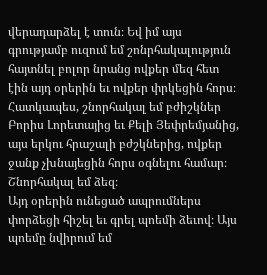վերադարձել է տուն։ Եվ իմ այս գրությամբ ուզում եմ շոնրհակալություն հայտնել բոլոր նրանց ովքեր մեզ հետ էին այդ օրերին եւ ովքեր փրկեցին հորս։ Հատկապես, շնորհակալ եմ բժիշկներ Բորիս Լորետայից եւ Քելի Յեփրեմյանից, այս երկու հրաշալի բժշկներից, ովքեր ջանք չխնայեցին հորս օգնելու համար։ Շնորհակալ եմ ձեզ։
Այդ օրերին ունեցած ապրումներս փորձեցի հիշել եւ գրել պոեմի ձեւով։ Այս պոեմը նվիրում եմ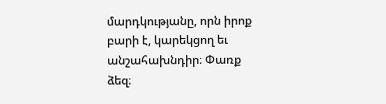մարդկությանը, որն իրոք բարի է, կարեկցող եւ անշահախնդիր։ Փառք ձեզ։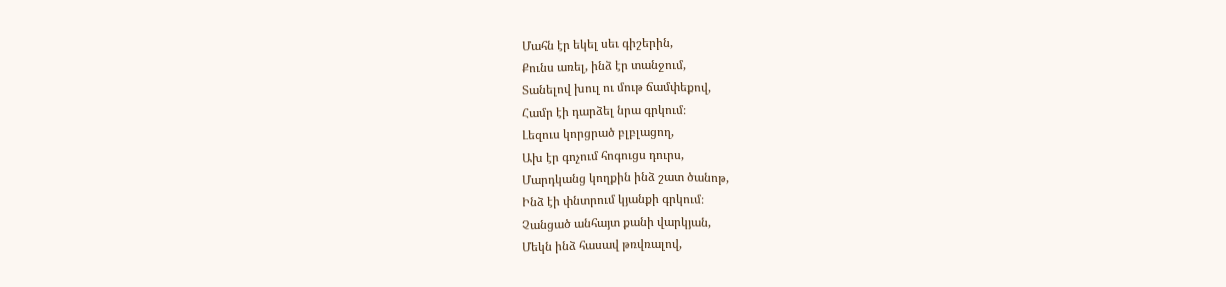Մահն էր եկել սեւ գիշերին,
Քունս առել, ինձ էր տանջում,
Տանելով խուլ ու մութ ճամփեքով,
Համր էի դարձել նրա գրկում։
Լեզուս կորցրած բլբլացող,
Ախ էր գոչում հոգուցս դուրս,
Մարդկանց կողքին ինձ շատ ծանոթ,
Ինձ էի փնտրում կյանքի գրկում։
Չանցած անհայտ քանի վարկյան,
Մեկն ինձ հասավ թռվռալով,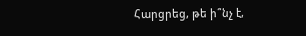Հարցրեց, թե ի՞նչ է,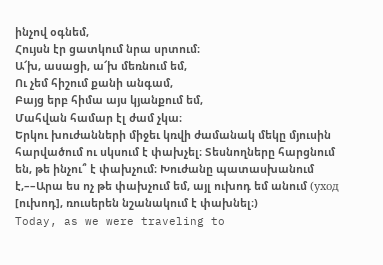ինչով օգնեմ,
Հույսն էր ցատկում նրա սրտում։
Ա՜խ, ասացի, ա՜խ մեռնում եմ,
Ու չեմ հիշում քանի անգամ,
Բայց երբ հիմա այս կյանքում եմ,
Մահվան համար էլ ժամ չկա։
Երկու խուժանների միջեւ կռվի ժամանակ մեկը մյուսին հարվածում ու սկսում է փախչել։ Տեսնողները հարցնում են, թե ինչու՞ է փախչում։ Խուժանը պատասխանում է,––Արա ես ոչ թե փախչում եմ, այլ ուխոդ եմ անում (уход [ուխոդ], ռուսերեն նշանակում է փախնել։)
Today, as we were traveling to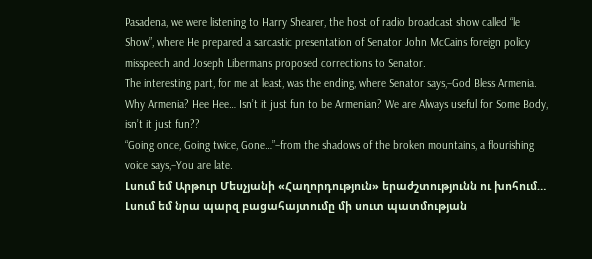Pasadena, we were listening to Harry Shearer, the host of radio broadcast show called “le Show”, where He prepared a sarcastic presentation of Senator John McCains foreign policy misspeech and Joseph Libermans proposed corrections to Senator.
The interesting part, for me at least, was the ending, where Senator says,–God Bless Armenia.
Why Armenia? Hee Hee… Isn’t it just fun to be Armenian? We are Always useful for Some Body, isn’t it just fun??
“Going once, Going twice, Gone…”–from the shadows of the broken mountains, a flourishing voice says,–You are late.
Լսում եմ Արթուր Մեսչյանի «Հաղորդություն» երաժշտությունն ու խոհում… Լսում եմ նրա պարզ բացահայտումը մի սուտ պատմության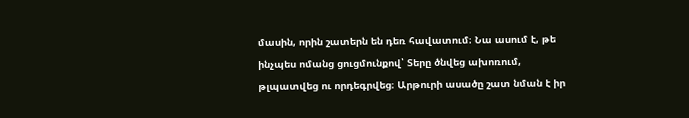մասին, որին շատերն են դեռ հավատում։ Նա ասում է, թե ինչպես ոմանց ցուցմունքով՝ Տերը ծնվեց ախոռում, թլպատվեց ու որդեգրվեց։ Արթուրի ասածը շատ նման է իր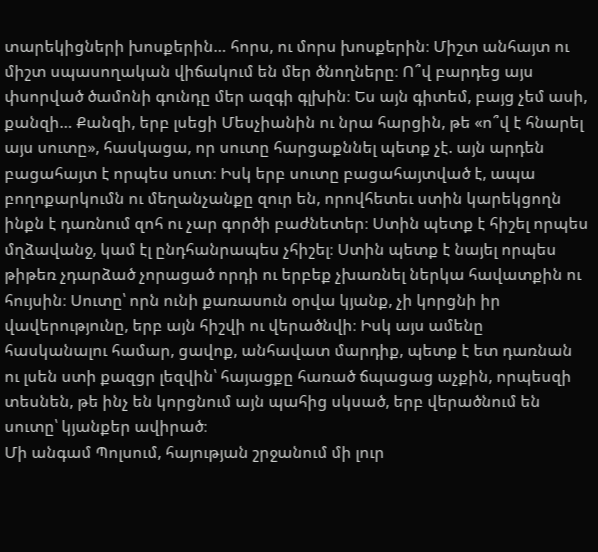տարեկիցների խոսքերին… հորս, ու մորս խոսքերին։ Միշտ անհայտ ու միշտ սպասողական վիճակում են մեր ծնողները։ Ո՞վ բարդեց այս փսորված ծամոնի գունդը մեր ազգի գլխին։ Ես այն գիտեմ, բայց չեմ ասի, քանզի… Քանզի, երբ լսեցի Մեսչիանին ու նրա հարցին, թե «ո՞վ է հնարել այս սուտը», հասկացա, որ սուտը հարցաքննել պետք չէ. այն արդեն բացահայտ է որպես սուտ։ Իսկ երբ սուտը բացահայտված է, ապա բողոքարկումն ու մեղանչանքը զուր են, որովհետեւ ստին կարեկցողն ինքն է դառնում զոհ ու չար գործի բաժնետեր։ Ստին պետք է հիշել որպես մղձավանջ, կամ էլ ընդհանրապես չհիշել։ Ստին պետք է նայել որպես թիթեռ չդարձած չորացած որդի ու երբեք չխառնել ներկա հավատքին ու հույսին։ Սուտը՝ որն ունի քառասուն օրվա կյանք, չի կորցնի իր վավերությունը, երբ այն հիշվի ու վերածնվի։ Իսկ այս ամենը հասկանալու համար, ցավոք, անհավատ մարդիք, պետք է ետ դառնան ու լսեն ստի քազցր լեզվին՝ հայացքը հառած ճպացաց աչքին, որպեսզի տեսնեն, թե ինչ են կորցնում այն պահից սկսած, երբ վերածնում են սուտը՝ կյանքեր ավիրած։
Մի անգամ Պոլսում, հայության շրջանում մի լուր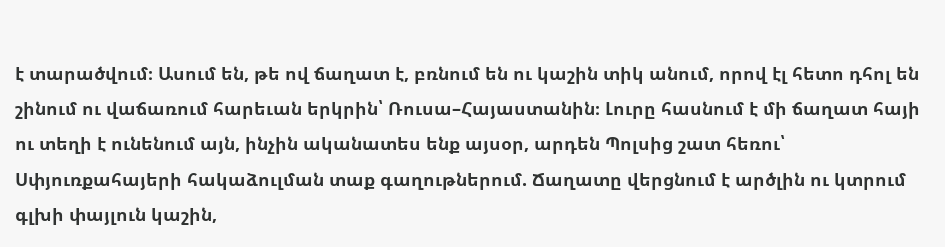է տարածվում։ Ասում են, թե ով ճաղատ է, բռնում են ու կաշին տիկ անում, որով էլ հետո դհոլ են շինում ու վաճառում հարեւան երկրին՝ Ռուսա–Հայաստանին։ Լուրը հասնում է մի ճաղատ հայի ու տեղի է ունենում այն, ինչին ականատես ենք այսօր, արդեն Պոլսից շատ հեռու՝ Սփյուռքահայերի հակաձուլման տաք գաղութներում. Ճաղատը վերցնում է արծլին ու կտրում գլխի փայլուն կաշին,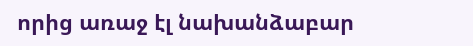որից առաջ էլ նախանձաբար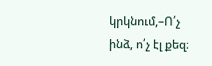կրկնում,–Ո՛չ ինձ, ո՛չ էլ քեզ։